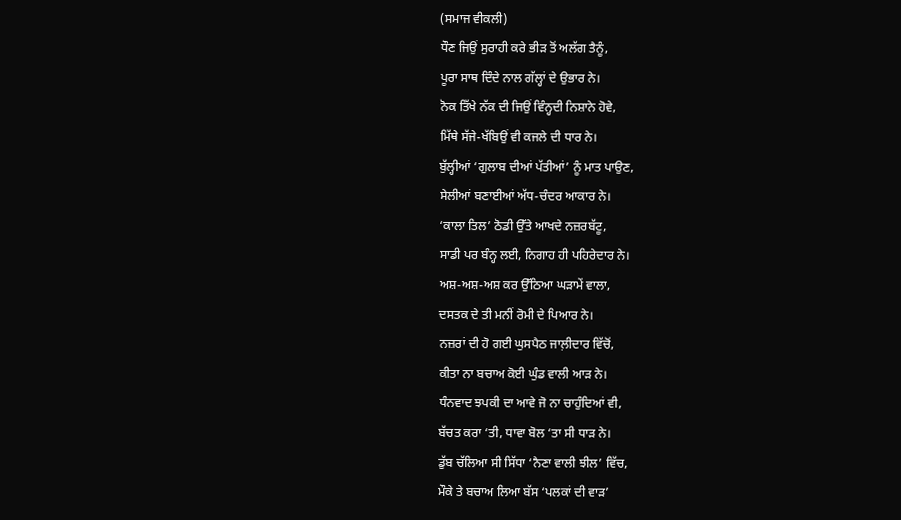(ਸਮਾਜ ਵੀਕਲੀ)
ਧੌਣ ਜਿਉਂ ਸੁਰਾਹੀ ਕਰੇ ਭੀੜ ਤੋਂ ਅਲੱਗ ਤੈਨੂੰ,
ਪੂਰਾ ਸਾਥ ਦਿੰਦੇ ਨਾਲ ਗੱਲ੍ਹਾਂ ਦੇ ਉਭਾਰ ਨੇ।
ਨੋਕ ਤਿੱਖੇ ਨੱਕ ਦੀ ਜਿਉਂ ਵਿੰਨ੍ਹਦੀ ਨਿਸ਼ਾਨੇ ਹੋਵੇ,
ਮਿੱਥੇ ਸੱਜੇ-ਖੱਬਿਉਂ ਵੀ ਕਜਲੇ ਦੀ ਧਾਰ ਨੇ।
ਬੁੱਲ੍ਹੀਆਂ ‘ਗੁਲਾਬ ਦੀਆਂ ਪੱਤੀਆਂ’ ਨੂੰ ਮਾਤ ਪਾਉਣ,
ਸੇਲੀਆਂ ਬਣਾਈਆਂ ਅੱਧ-ਚੰਦਰ ਆਕਾਰ ਨੇ।
‘ਕਾਲਾ ਤਿਲ’ ਠੋਡੀ ਉੱਤੇ ਆਖਦੇ ਨਜ਼ਰਬੱਟੂ,
ਸਾਡੀ ਪਰ ਬੰਨ੍ਹ ਲਈ, ਨਿਗਾਹ ਹੀ ਪਹਿਰੇਦਾਰ ਨੇ।
ਅਸ਼-ਅਸ਼-ਅਸ਼ ਕਰ ਉੱਠਿਆ ਘੜਾਮੇਂ ਵਾਲਾ,
ਦਸਤਕ ਦੇ ਤੀ ਮਨੀਂ ਰੋਮੀ ਦੇ ਪਿਆਰ ਨੇ।
ਨਜ਼ਰਾਂ ਦੀ ਹੋ ਗਈ ਘੁਸਪੈਠ ਜਾਲ਼ੀਦਾਰ ਵਿੱਚੋਂ,
ਕੀਤਾ ਨਾ ਬਚਾਅ ਕੋਈ ਘੁੰਡ ਵਾਲੀ ਆੜ ਨੇ।
ਧੰਨਵਾਦ ਝਪਕੀ ਦਾ ਆਵੇ ਜੋ ਨਾ ਚਾਹੁੰਦਿਆਂ ਵੀ,
ਬੱਚਤ ਕਰਾ ‘ਤੀ, ਧਾਵਾ ਬੋਲ ‘ਤਾ ਸੀ ਧਾੜ ਨੇ।
ਡੁੱਬ ਚੱਲਿਆ ਸੀ ਸਿੱਧਾ ‘ਨੈਣਾ ਵਾਲੀ ਝੀਲ’ ਵਿੱਚ,
ਮੌਕੇ ਤੇ ਬਚਾਅ ਲਿਆ ਬੱਸ ‘ਪਲਕਾਂ ਦੀ ਵਾੜ’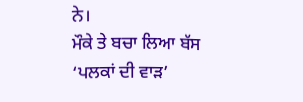ਨੇ।
ਮੌਕੇ ਤੇ ਬਚਾ ਲਿਆ ਬੱਸ ‘ਪਲਕਾਂ ਦੀ ਵਾੜ’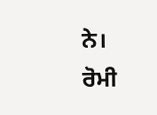ਨੇ।
ਰੋਮੀ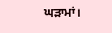ਘੜਾਮਾਂ।